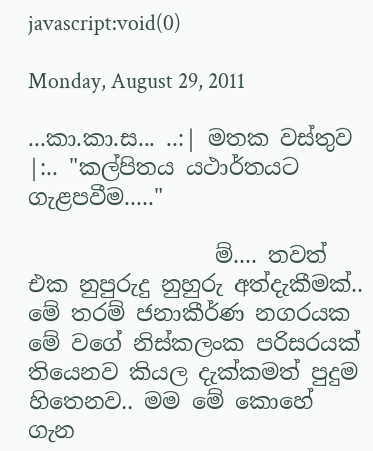javascript:void(0)

Monday, August 29, 2011

...කා.කා.ස... ..:| මතක වස්තුව |:.. "කල්පිතය යථාර්තයට ගැළපවීම....."

                 ම්.... තවත් එක නුපුරුදු නුහුරු අත්දැකීමක්.. මේ තරම් ජනාකීර්ණ නගරයක මේ වගේ නිස්කලංක පරිසරයක් තියෙනව කියල දැක්කමත් පුදුම හිතෙනව.. මම මේ කොහේ ගැන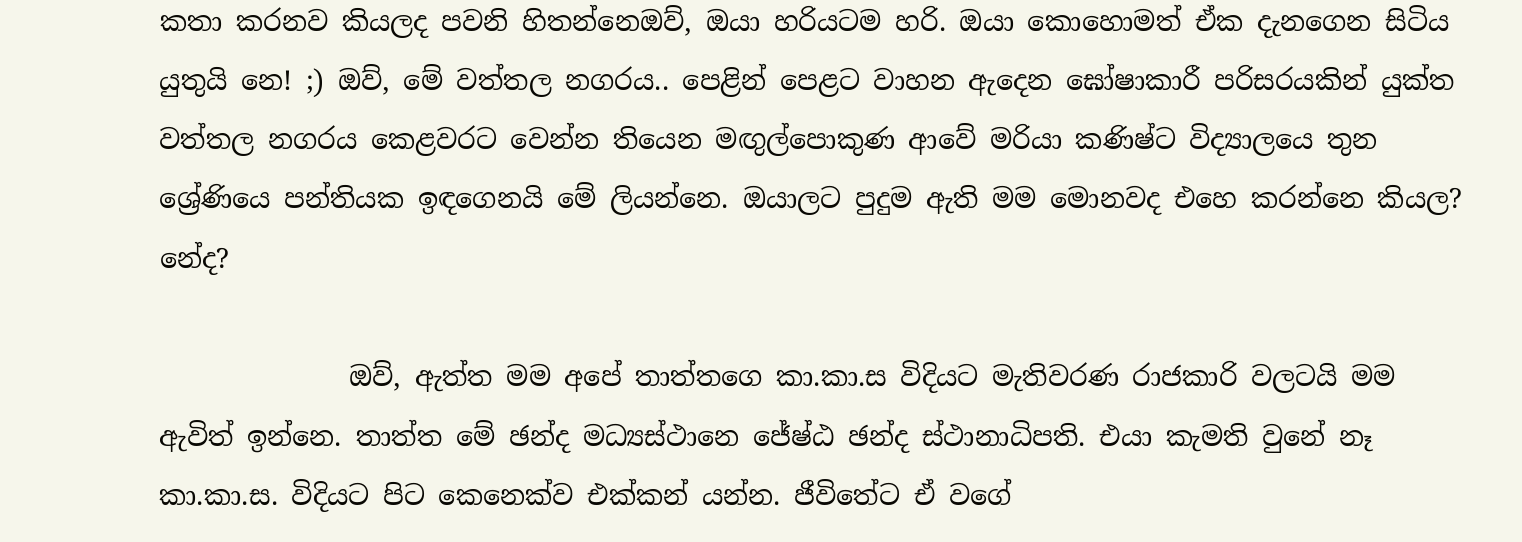කතා කරනව කියලද පවනි හිතන්නෙඔව්, ඔයා හරියටම හරි. ඔයා කොහොමත් ඒක දැනගෙන සිටිය යුතුයි නෙ! ;) ඔව්, මේ වත්තල නගරය.. පෙළින් පෙළට වාහන ඇදෙන ඝෝෂාකාරී පරිසරයකින් යුක්ත වත්තල නගරය කෙළවරට වෙන්න තියෙන මඟුල්පොකුණ ආවේ මරියා කණිෂ්ට විද්‍යාලයෙ තුන ශ්‍රේණියෙ පන්තියක ඉඳගෙනයි මේ ලියන්නෙ. ඔයාලට පුදුම ඇති මම මොනවද එහෙ කරන්නෙ කියල? නේද?

              ඔව්, ඇත්ත මම අපේ තාත්තගෙ කා.කා.ස විදියට මැතිවරණ රාජකාරි වලටයි මම ඇවිත් ඉන්නෙ. තාත්ත මේ ඡන්ද මධ්‍යස්ථානෙ ජේෂ්ඨ ඡන්ද ස්ථානාධිපති. එයා කැමති වුනේ නෑ කා.කා.ස. විදියට පිට කෙනෙක්ව එක්කන් යන්න. ජීවිතේට ඒ වගේ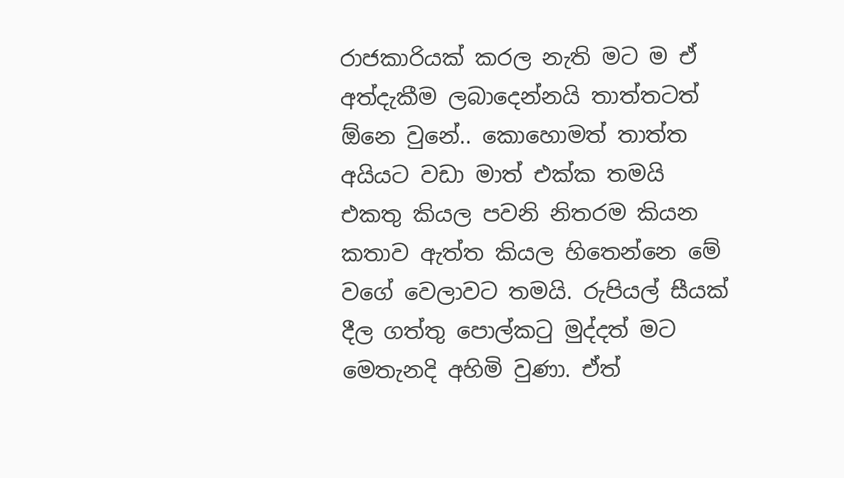රාජකාරියක් කරල නැති මට ම ඒ අත්දැකීම ලබාදෙන්නයි තාත්තටත් ඕනෙ වුනේ.. කොහොමත් තාත්ත අයියට වඩා මාත් එක්ක තමයි එකතු කියල පවනි නිතරම කියන කතාව ඇත්ත කියල හිතෙන්නෙ මේ වගේ වෙලාවට තමයි. රුපියල් සීයක් දීල ගත්තු පොල්කටු මුද්දත් මට මෙතැනදි අහිමි වුණා. ඒත්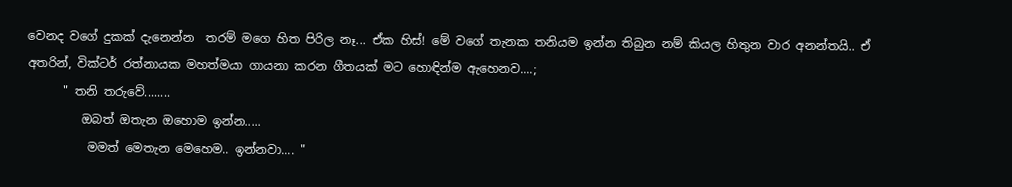වෙනද වගේ දුකක් දැනෙන්න  තරම් මගෙ හිත පිරිල නෑ... ඒක හිස්! මේ වගේ තැනක තනියම ඉන්න තිබුන නම් කියල හිතුන වාර අනන්තයි.. ඒ අතරින්, වික්ටර් රත්නායක මහත්මයා ගායනා කරන ගීතයක් මට හොඳින්ම ඇහෙනව....;
      " තනි තරුවේ........
         ඔබත් ඔතැන ඔහොම ඉන්න.....
          මමත් මෙතැන මෙහෙම.. ඉන්නවා.... "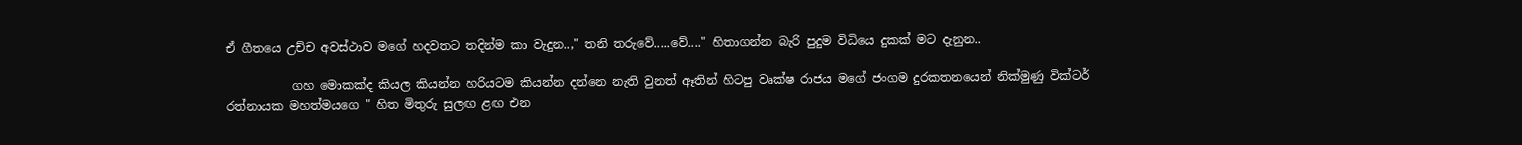ඒ ගීතයෙ උච්ච අවස්ථාව මගේ හදවතට තදින්ම කා වැදුන..," තනි තරුවේ.....වේ...." හිතාගන්න බැරි පුදුම විධියෙ දුකක් මට දැනුන..

           ගහ මොකක්ද කියල කියන්න හරියටම කියන්න දන්නෙ නැති වුනත් ඈතින් හිටපු වෘක්ෂ රාජය මගේ ජංගම දුරකතනයෙන් නික්මුණු වික්ටර් රත්නායක මහත්මයගෙ " හිත මිතුරු සුලඟ ළඟ එන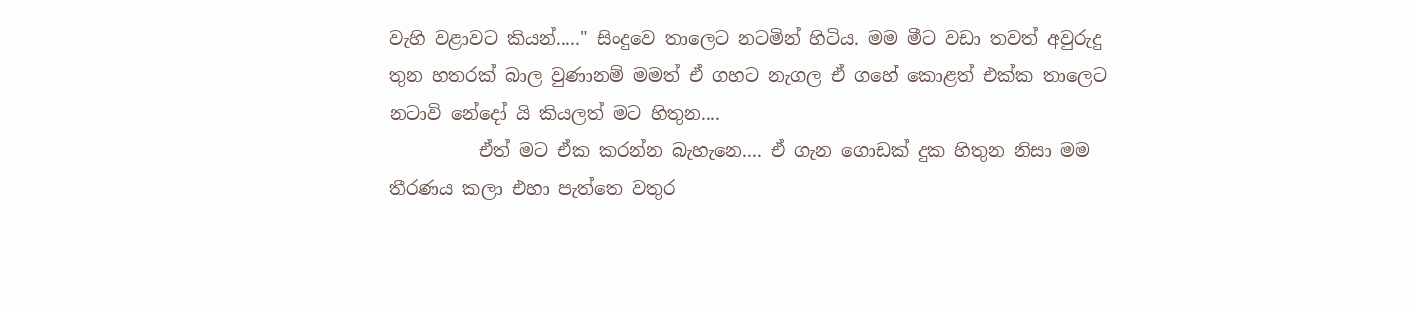වැහි වළාවට කියන්....." සිංදුවෙ තාලෙට නටමින් හිටිය. මම මීට වඩා තවත් අවුරුදු තුන හතරක් බාල වුණානම් මමත් ඒ ගහට නැගල ඒ ගහේ කොළත් එක්ක තාලෙට නටාවි නේදෝ යි කියලත් මට හිතුන....
          ඒත් මට ඒක කරන්න බැහැනෙ.... ඒ ගැන ගොඩක් දුක හිතුන නිසා මම තීරණය කලා එහා පැත්තෙ වතුර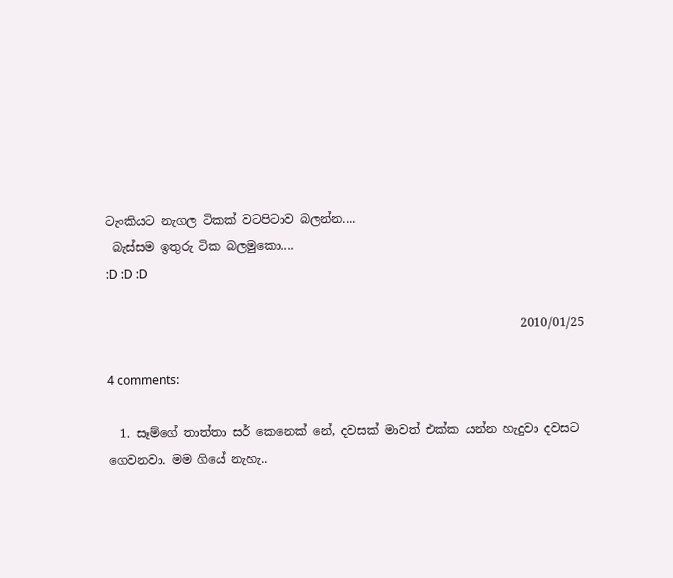ටැංකියට නැගල ටිකක් වටපිටාව බලන්න....
 බැස්සම ඉතුරු ටික බලමුකො....
:D :D :D

                                                                     2010/01/25

4 comments:

  1. සෑම්ගේ තාත්තා සර් කෙනෙක් නේ, දවසක් මාවත් එක්ක යන්න හැදුවා දවසට ගෙවනවා. මම ගියේ නැහැ..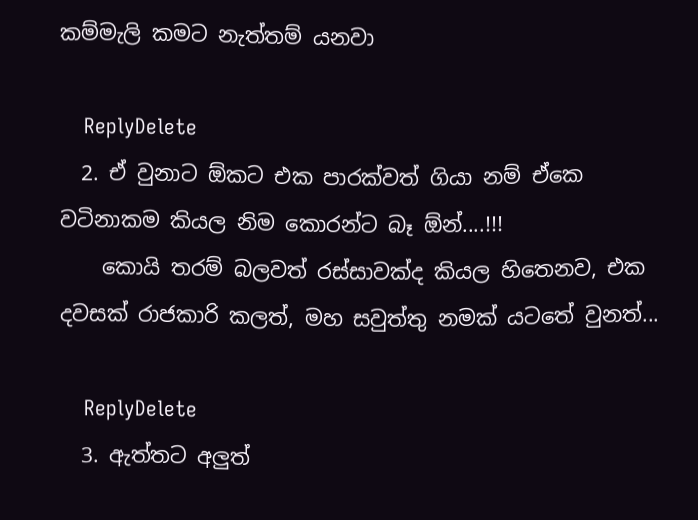කම්මැලි කමට නැත්තම් යනවා

    ReplyDelete
  2. ඒ වුනාට ඕකට එක පාරක්වත් ගියා නම් ඒකෙ වටිනාකම කියල නිම කොරන්ට බෑ ඕන්....!!!
    කොයි තරම් බලවත් රස්සාවක්ද කියල හිතෙනව, එක දවසක් රාජකාරි කලත්, මහ සවුත්තු නමක් යටතේ වුනත්...

    ReplyDelete
  3. ඇත්තට අලුත්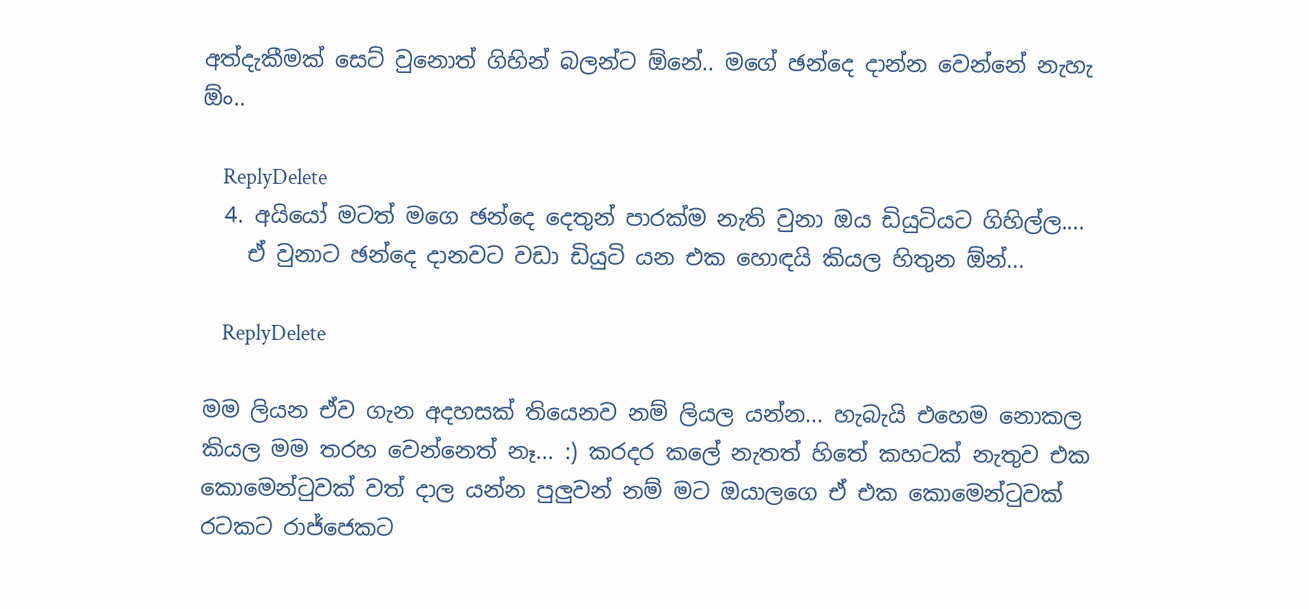අත්දැකීමක් සෙට් වුනොත් ගිහින් බලන්ට ඕනේ.. මගේ ඡන්දෙ දාන්න වෙන්නේ නැහැ ඕං..

    ReplyDelete
  4. අයියෝ මටත් මගෙ ඡන්දෙ දෙතුන් පාරක්ම නැති වුනා ඔය ඩියුටියට ගිහිල්ල....
    ඒ වුනාට ඡන්දෙ දානවට වඩා ඩියුටි යන එක හොඳයි කියල හිතුන ඕන්...

    ReplyDelete

මම ලියන ඒව ගැන අදහසක් තියෙනව නම් ලියල යන්න... හැබැයි එහෙම නොකල කියල මම තරහ වෙන්නෙත් නෑ... :) කරදර කලේ නැතත් හිතේ කහටක් නැතුව එක කොමෙන්ටුවක් වත් දාල යන්න පුලුවන් නම් මට ඔයාලගෙ ඒ එක කොමෙන්ටුවක් රටකට රාජ්ජෙකට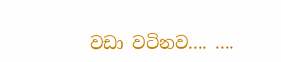වඩා වටිනව.... ....